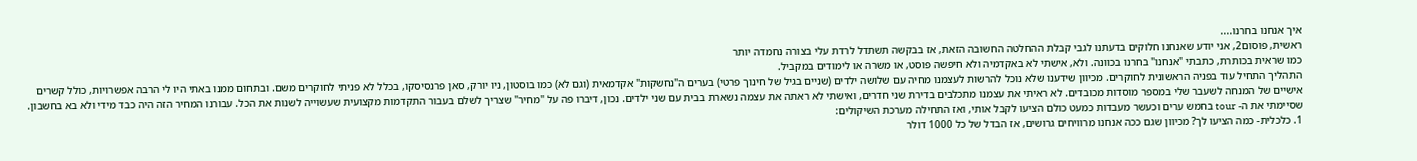איך אנחנו בחרנו....
ראשית, פוסום2, אני יודע שאנחנו חלוקים בדעתנו לגבי קבלת ההחלטה החשובה הזאת, אז בבקשה תשתדל לרדת עלי בצורה נחמדה יותר
כמו שראית בכותרת, כתבתי "אנחנו" בחרנו בכוונה. ולא, אישתי לא באקדמיה ולא חיפשה פוסט, או משרה או לימודים במקביל.
התהליך התחיל עוד בפניה הראשונית לחוקרים. מכיוון שידענו שלא נוכל להרשות לעצמנו מחיה עם שלושה ילדים (שניים בגיל של חינוך פרטי) בערים ה"נחשקות" אקדמאית (וגם לא) כמו בוסטון, ניו יורק, סאן פרנסיסקו, בכלל לא פניתי לחוקרים משם. ובתחום ממנו באתי היו לי הרבה אפשרויות, כולל קשרים אישיים של המנחה לשעבר שלי במספר מוסדות מכובדים. לא ראיתי את עצמנו מתכלבים בדירת שני חדרים, ואישתי לא ראתה את עצמה נשארת בבית עם שני ילדים. נכון, דיברו פה על "מחיר" שצריך לשלם בעבור התקדמות מקצועית שעשוייה לשנות את הכל. עבורנו המחיר הזה היה כבד מידי ולא בא בחשבון. שסיימתי את ה- tour בחמש ערים וכעשר מעבדות כמעט כולם הציעו לקבל אותי, ואז התחילה מערכת השיקולים:
1. כלכלית- כמה הציעו לך? מכיוון שגם ככה אנחנו מרוויחים גרושים, אז הבדל של כל 1000 דולר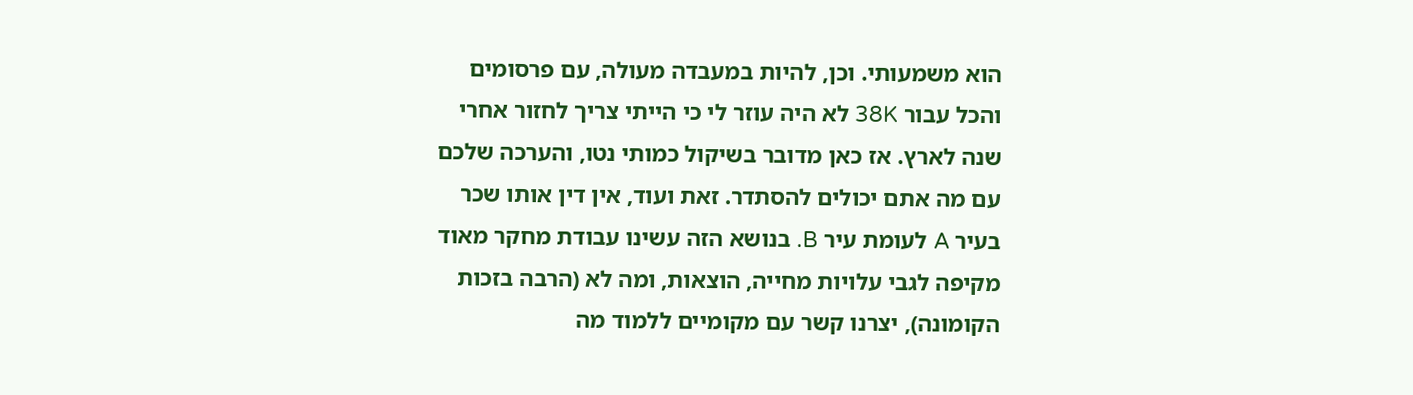הוא משמעותי. וכן, להיות במעבדה מעולה, עם פרסומים והכל עבור 38K לא היה עוזר לי כי הייתי צריך לחזור אחרי שנה לארץ. אז כאן מדובר בשיקול כמותי נטו, והערכה שלכם עם מה אתם יכולים להסתדר. זאת ועוד, אין דין אותו שכר בעיר A לעומת עיר B. בנושא הזה עשינו עבודת מחקר מאוד מקיפה לגבי עלויות מחייה, הוצאות, ומה לא (הרבה בזכות הקומונה), יצרנו קשר עם מקומיים ללמוד מה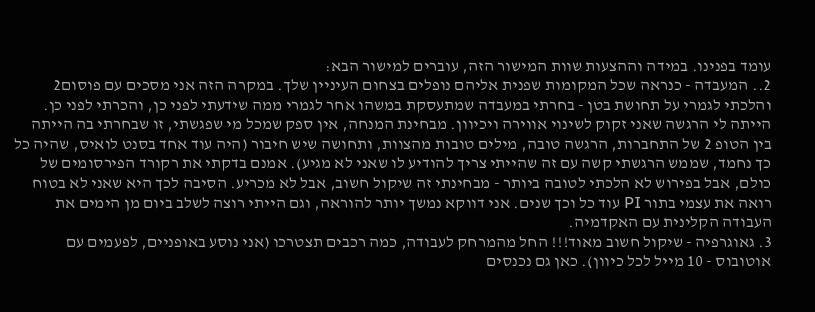עומד בפנינו. במידה וההצעות שוות המישור הזה, עוברים למישור הבא:
2.. המעבדה - כנראה שכל המקומות שפנית אליהם נופלים בצחום העיניין שלך. במקרה הזה אני מסכים עם פוסום2 והלכתי לגמרי על תחושת בטן - בחרתי במעבדה שמתעסקת במשהו אחר לגמרי ממה שידעתי לפני כן, והכרתי לפני כן. הייתה לי הרגשה שאני זקוק לשינוי אווירה ויכיוון. מבחינת המנחה, אין ספק שמכל מי שפגשתי, זו שבחרתי בה הייתה בין הטופ 2 של התחברות, הרגשה טובה, מילים טובות מהצוות, ותחושה שיש חיבור (היה עוד אחד בסנט לואיס, שהיה כל כך נחמד, שממש הרגשתי קשה עם זה שהייתי צריך להודיע לו שאני לא מגיע). אמנם בדקתי את רקורד הפירסומים של כולם, אבל בפירוש לא הלכתי לטובה ביותר - מבחינתי זה שיקול חשוב, אבל לא מכריע. הסיבה לכך היא שאני לא בטוח רואה את עצמי בתור PI עוד כל וכך שנים. אני דווקא נמשך יותר להוראה, וגם הייתי רוצה לשלב ביום מן הימים את העבודה הקלינית עם האקדמיה.
3. גאוגרפיה - שיקול חשוב מאוד!!! החל מהמרחק לעבודה, כמה רכבים תצטרכו (אני נוסע באופניים, לפעמים עם אוטובוס - 10 מייל לכל כיוון). כאן גם נכנסים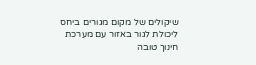שיקולים של מקום מגורים ביחס ליכולת לגור באזור עם מערכת חינוך טובה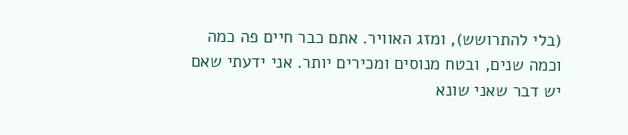(בלי להתרושש), ומזג האוויר. אתם כבר חיים פה כמה וכמה שנים, ובטח מנוסים ומכירים יותר. אני ידעתי שאם יש דבר שאני שונא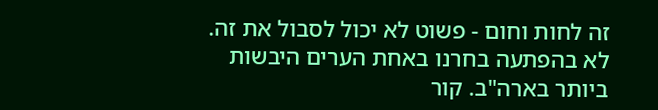זה לחות וחום - פשוט לא יכול לסבול את זה. לא בהפתעה בחרנו באחת הערים היבשות ביותר בארה"ב. קור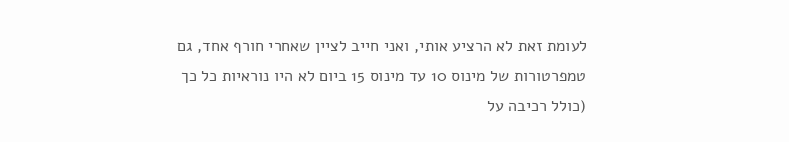לעומת זאת לא הרציע אותי, ואני חייב לציין שאחרי חורף אחד, גם טמפרטורות של מינוס 10 עד מינוס 15 ביום לא היו נוראיות כל כך (כולל רכיבה על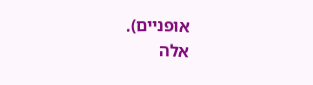אופניים).
אלה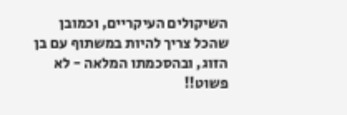השיקולים העיקריים, וכמובן שהכל צריך להיות במשתוף עם בן הזוג, ובהסכמתו המלאה - לא פשוט!!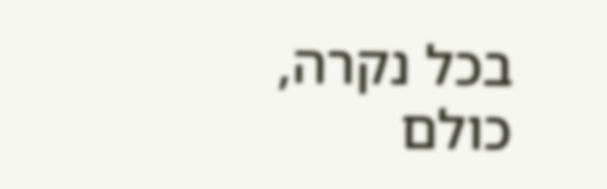בכל נקרה, כולם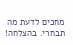מחכים לדעת מה תבחרי. בהצלחה!